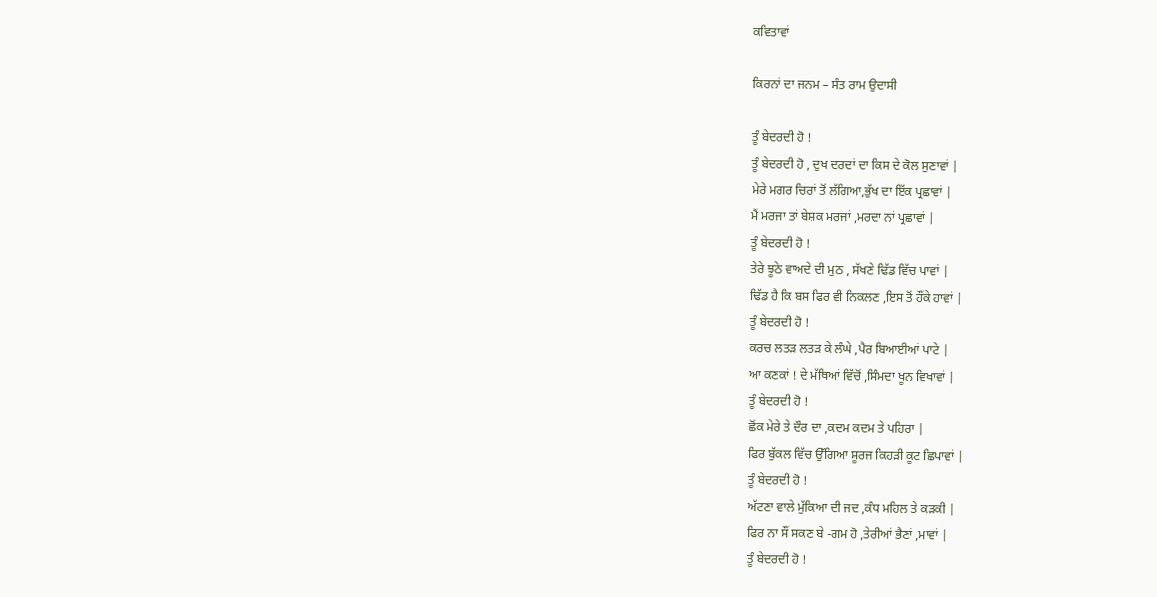ਕਵਿਤਾਵਾਂ

ਕਿਰਨਾਂ ਦਾ ਜਨਮ – ਸੰਤ ਰਾਮ ਉਦਾਸੀ

ਤੂੰ ਬੇਦਰਦੀ ਹੋ !
ਤੂੰ ਬੇਦਰਦੀ ਹੋ , ਦੁਖ ਦਰਦਾਂ ਦਾ ਕਿਸ ਦੇ ਕੋਲ ਸੁਣਾਵਾਂ |
ਮੇਰੇ ਮਗਰ ਚਿਰਾਂ ਤੋਂ ਲੱਗਿਆ,ਭੁੱਖ ਦਾ ਇੱਕ ਪ੍ਰਛਾਵਾਂ |
ਮੈਂ ਮਰਜਾ ਤਾਂ ਬੇਸ਼ਕ ਮਰਜਾਂ ,ਮਰਦਾ ਨਾਂ ਪ੍ਰਛਾਵਾਂ |
ਤੂੰ ਬੇਦਰਦੀ ਹੋ !
ਤੇਰੇ ਝੂਠੇ ਵਾਅਦੇ ਦੀ ਮੁਠ , ਸੱਖਣੇ ਢਿੱਡ ਵਿੱਚ ਪਾਵਾਂ |
ਢਿੱਡ ਹੈ ਕਿ ਬਸ ਫਿਰ ਵੀ ਨਿਕਲਣ ,ਇਸ ਤੋਂ ਹੌਂਕੇ ਹਾਵਾਂ |
ਤੂੰ ਬੇਦਰਦੀ ਹੋ !
ਕਰਚ ਲਤੜ ਲਤੜ ਕੇ ਲੰਘੇ ,ਪੈਰ ਬਿਆਈਆਂ ਪਾਟੇ |
ਆ ਕਣਕਾਂ ! ਦੇ ਮੱਥਿਆਂ ਵਿੱਚੋਂ ,ਸਿੰਮਦਾ ਖੂਨ ਵਿਖਾਵਾਂ |
ਤੂੰ ਬੇਦਰਦੀ ਹੋ !
ਛੋਂਕ ਮੇਰੇ ਤੇ ਦੌਰ ਦਾ ,ਕਦਮ ਕਦਮ ਤੇ ਪਹਿਰਾ |
ਫਿਰ ਬੁੱਕਲ ਵਿੱਚ ਉੱਗਿਆ ਸੂਰਜ ਕਿਹੜੀ ਕੂਟ ਛਿਪਾਵਾਂ |
ਤੂੰ ਬੇਦਰਦੀ ਹੋ !
ਅੱਟਣਾ ਵਾਲੇ ਮੁੱਕਿਆ ਦੀ ਜਦ ,ਕੰਧ ਮਹਿਲ ਤੇ ਕੜਕੀ |
ਫਿਰ ਨਾ ਸੌਂ ਸਕਣ ਬੇ -ਗਮ ਹੋ ,ਤੇਰੀਆਂ ਭੈਣਾਂ ,ਮਾਵਾਂ |
ਤੂੰ ਬੇਦਰਦੀ ਹੋ !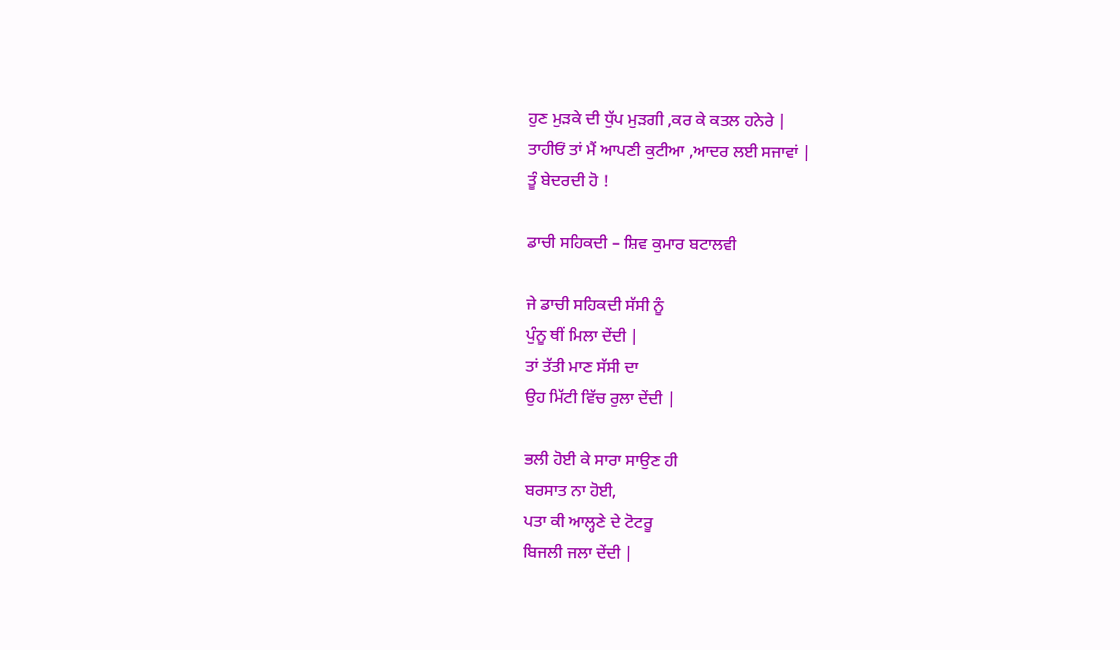ਹੁਣ ਮੁੜਕੇ ਦੀ ਧੁੱਪ ਮੁੜਗੀ ,ਕਰ ਕੇ ਕਤਲ ਹਨੇਰੇ |
ਤਾਹੀਓਂ ਤਾਂ ਮੈਂ ਆਪਣੀ ਕੁਟੀਆ ,ਆਦਰ ਲਈ ਸਜਾਵਾਂ |
ਤੂੰ ਬੇਦਰਦੀ ਹੋ !

ਡਾਚੀ ਸਹਿਕਦੀ – ਸ਼ਿਵ ਕੁਮਾਰ ਬਟਾਲਵੀ

ਜੇ ਡਾਚੀ ਸਹਿਕਦੀ ਸੱਸੀ ਨੂੰ
ਪੁੰਨੂ ਥੀਂ ਮਿਲਾ ਦੇਂਦੀ |
ਤਾਂ ਤੱਤੀ ਮਾਣ ਸੱਸੀ ਦਾ
ਉਹ ਮਿੱਟੀ ਵਿੱਚ ਰੁਲਾ ਦੇਂਦੀ |

ਭਲੀ ਹੋਈ ਕੇ ਸਾਰਾ ਸਾਉਣ ਹੀ
ਬਰਸਾਤ ਨਾ ਹੋਈ,
ਪਤਾ ਕੀ ਆਲ੍ਹਣੇ ਦੇ ਟੋਟਰੂ
ਬਿਜਲੀ ਜਲਾ ਦੇਂਦੀ |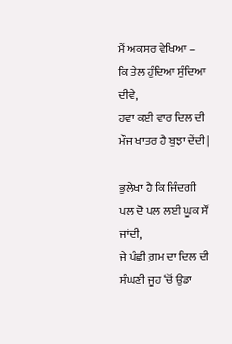ਮੈਂ ਅਕਸਰ ਵੇਖਿਆ –
ਕਿ ਤੇਲ ਹੁੰਦਿਆ ਸੁੰਦਿਆ ਦੀਵੇ,
ਹਵਾ ਕਈ ਵਾਰ ਦਿਲ ਦੀ
ਮੌਜ ਖਾਤਰ ਹੈ ਬੁਝਾ ਦੇਂਦੀ |

ਭੁਲੇਖਾ ਹੈ ਕਿ ਜਿੰਦਗੀ
ਪਲ ਦੋ ਪਲ ਲਈ ਘੂਕ ਸੌਂ ਜਾਂਦੀ,
ਜੇ ਪੰਛੀ ਗ਼ਮ ਦਾ ਦਿਲ ਦੀ
ਸੰਘਣੀ ਜੂਹ ‘ਚੋਂ ਉਡਾ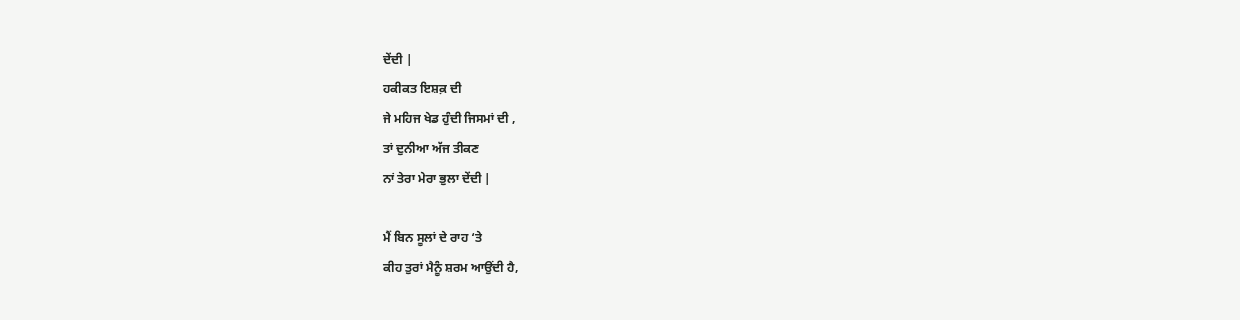ਦੇਂਦੀ |
ਹਕੀਕਤ ਇਸ਼ਕ਼ ਦੀ
ਜੇ ਮਹਿਜ ਖੇਡ ਹੁੰਦੀ ਜਿਸਮਾਂ ਦੀ ,
ਤਾਂ ਦੁਨੀਆ ਅੱਜ ਤੀਕਣ
ਨਾਂ ਤੇਰਾ ਮੇਰਾ ਭੁਲਾ ਦੇਂਦੀ |

ਮੈਂ ਬਿਨ ਸੂਲਾਂ ਦੇ ਰਾਹ ‘ਤੇ
ਕੀਹ ਤੁਰਾਂ ਮੈਨੂੰ ਸ਼ਰਮ ਆਉਂਦੀ ਹੈ,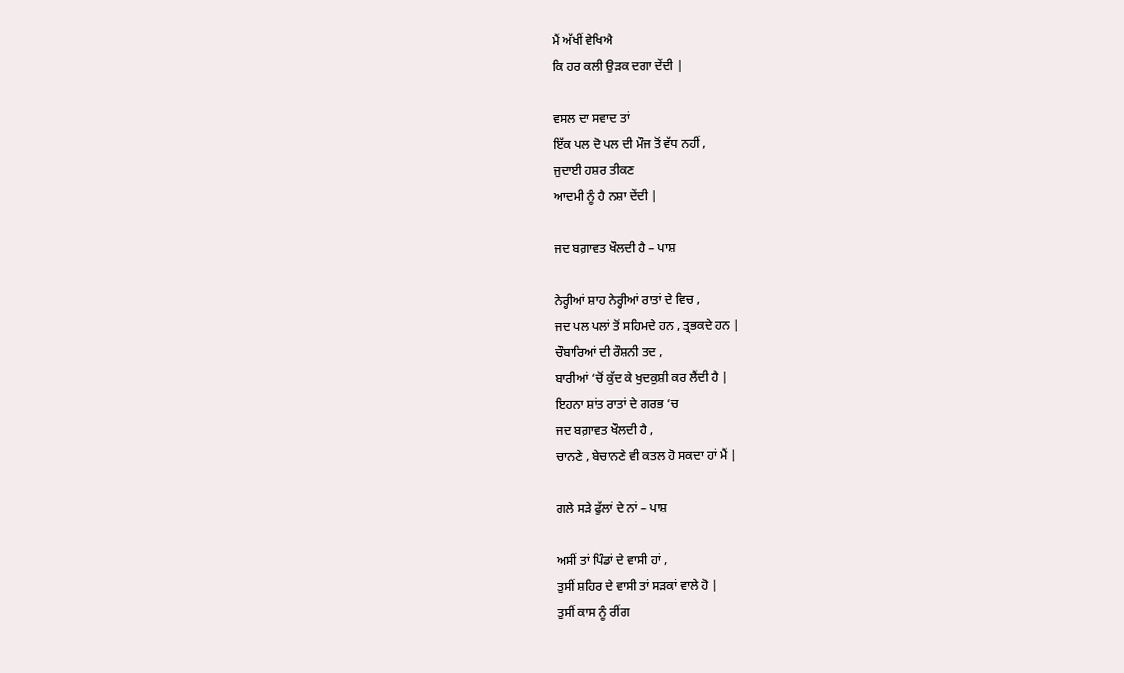ਮੈਂ ਅੱਖੀਂ ਵੇਖਿਐ
ਕਿ ਹਰ ਕਲੀ ਉੜਕ ਦਗਾ ਦੇਂਦੀ |

ਵਸਲ ਦਾ ਸਵਾਦ ਤਾਂ
ਇੱਕ ਪਲ ਦੋ ਪਲ ਦੀ ਮੌਜ ਤੋਂ ਵੱਧ ਨਹੀਂ ,
ਜੁਦਾਈ ਹਸ਼ਰ ਤੀਕਣ
ਆਦਮੀ ਨੂੰ ਹੈ ਨਸ਼ਾ ਦੇਂਦੀ |

ਜਦ ਬਗ਼ਾਵਤ ਖੌਲਦੀ ਹੈ – ਪਾਸ਼

ਨੇਰ੍ਹੀਆਂ ਸ਼ਾਹ ਨੇਰ੍ਹੀਆਂ ਰਾਤਾਂ ਦੇ ਵਿਚ ,
ਜਦ ਪਲ ਪਲਾਂ ਤੋਂ ਸਹਿਮਦੇ ਹਨ , ਤ੍ਰਭਕਦੇ ਹਨ |
ਚੌਬਾਰਿਆਂ ਦੀ ਰੌਸ਼ਨੀ ਤਦ ,
ਬਾਰੀਆਂ ‘ਚੋਂ ਕੁੱਦ ਕੇ ਖੁਦਕੁਸ਼ੀ ਕਰ ਲੈਂਦੀ ਹੈ |
ਇਹਨਾ ਸ਼ਾਂਤ ਰਾਤਾਂ ਦੇ ਗਰਭ ‘ਚ
ਜਦ ਬਗ਼ਾਵਤ ਖੌਲਦੀ ਹੈ ,
ਚਾਨਣੇ , ਬੇਚਾਨਣੇ ਵੀ ਕਤਲ ਹੋ ਸਕਦਾ ਹਾਂ ਮੈਂ |

ਗਲੇ ਸੜੇ ਫੁੱਲਾਂ ਦੇ ਨਾਂ – ਪਾਸ਼

ਅਸੀਂ ਤਾਂ ਪਿੰਡਾਂ ਦੇ ਵਾਸੀ ਹਾਂ ,
ਤੁਸੀਂ ਸ਼ਹਿਰ ਦੇ ਵਾਸੀ ਤਾਂ ਸੜਕਾਂ ਵਾਲੇ ਹੋ |
ਤੁਸੀਂ ਕਾਸ ਨੂੰ ਰੀਂਗ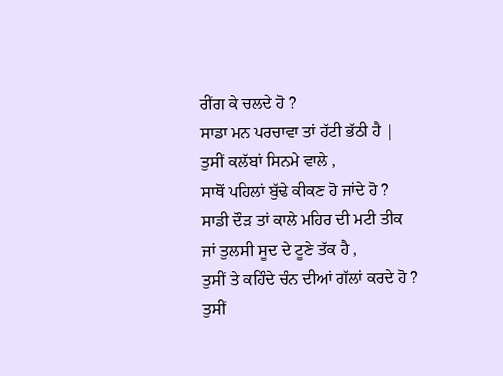ਰੀਂਗ ਕੇ ਚਲਦੇ ਹੋ ?
ਸਾਡਾ ਮਨ ਪਰਚਾਵਾ ਤਾਂ ਹੱਟੀ ਭੱਠੀ ਹੈ |
ਤੁਸੀਂ ਕਲੱਬਾਂ ਸਿਨਮੇ ਵਾਲੇ ,
ਸਾਥੋਂ ਪਹਿਲਾਂ ਬੁੱਢੇ ਕੀਕਣ ਹੋ ਜਾਂਦੇ ਹੋ ?
ਸਾਡੀ ਦੌੜ ਤਾਂ ਕਾਲੇ ਮਹਿਰ ਦੀ ਮਟੀ ਤੀਕ
ਜਾਂ ਤੁਲਸੀ ਸੂਦ ਦੇ ਟੂਣੇ ਤੱਕ ਹੈ ,
ਤੁਸੀਂ ਤੇ ਕਹਿੰਦੇ ਚੰਨ ਦੀਆਂ ਗੱਲਾਂ ਕਰਦੇ ਹੋ ?
ਤੁਸੀਂ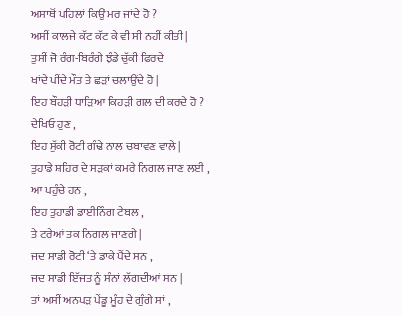ਅਸਾਥੋਂ ਪਹਿਲਾਂ ਕਿਉਂ ਮਰ ਜਾਂਦੇ ਹੋ ?
ਅਸੀਂ ਕਾਲਜੇ ਕੱਟ ਕੱਟ ਕੇ ਵੀ ਸੀ ਨਹੀਂ ਕੀਤੀ |
ਤੁਸੀਂ ਜੋ ਰੰਗ-ਬਿਰੰਗੇ ਝੰਡੇ ਚੁੱਕੀ ਫਿਰਦੇ
ਖਾਂਦੇ ਪੀਂਦੇ ਮੌਤ ਤੇ ਛੜਾਂ ਚਲਾਉਂਦੇ ਹੋ |
ਇਹ ਬੌਹੜੀ ਧਾੜਿਆ ਕਿਹੜੀ ਗਲ ਦੀ ਕਰਦੇ ਹੋ ?
ਦੇਖਿਓ ਹੁਣ ,
ਇਹ ਸੁੱਕੀ ਰੋਟੀ ਗੰਢੇ ਨਾਲ ਚਬਾਵਣ ਵਾਲੇ |
ਤੁਹਾਡੇ ਸ਼ਹਿਰ ਦੇ ਸੜਕਾਂ ਕਮਰੇ ਨਿਗਲ ਜਾਣ ਲਈ ,
ਆ ਪਹੁੰਚੇ ਹਨ ,
ਇਹ ਤੁਹਾਡੀ ਡਾਈਨਿੰਗ ਟੇਬਲ ,
ਤੇ ਟਰੇਆਂ ਤਕ ਨਿਗਲ ਜਾਣਗੇ |
ਜਦ ਸਾਡੀ ਰੋਟੀ ‘ਤੇ ਡਾਕੇ ਪੈਂਦੇ ਸਨ ,
ਜਦ ਸਾਡੀ ਇੱਜਤ ਨੂੰ ਸੰਨਾਂ ਲੱਗਦੀਆਂ ਸਨ |
ਤਾਂ ਅਸੀਂ ਅਨਪੜ ਪੇਂਡੂ ਮੂੰਹ ਦੇ ਗੁੰਗੇ ਸਾਂ ,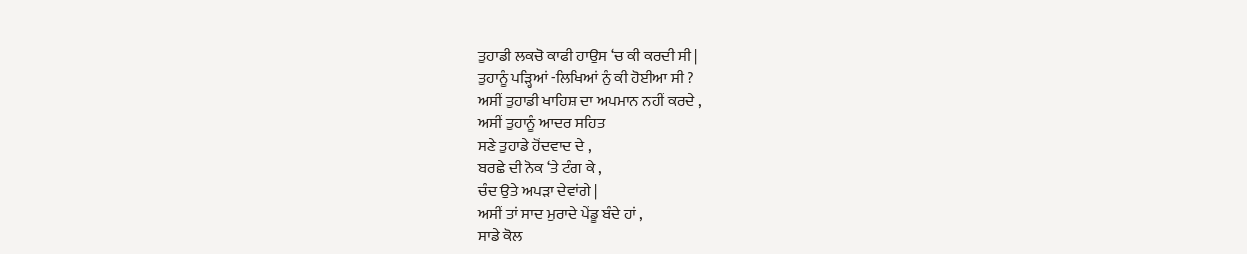ਤੁਹਾਡੀ ਲਕਚੋ ਕਾਫੀ ਹਾਉਸ ‘ਚ ਕੀ ਕਰਦੀ ਸੀ |
ਤੁਹਾਨੂੰ ਪੜ੍ਹਿਆਂ -ਲਿਖਿਆਂ ਨੁੰ ਕੀ ਹੋਈਆ ਸੀ ?
ਅਸੀਂ ਤੁਹਾਡੀ ਖਾਹਿਸ਼ ਦਾ ਅਪਮਾਨ ਨਹੀਂ ਕਰਦੇ ,
ਅਸੀਂ ਤੁਹਾਨੂੰ ਆਦਰ ਸਹਿਤ
ਸਣੇ ਤੁਹਾਡੇ ਹੋਂਦਵਾਦ ਦੇ ,
ਬਰਛੇ ਦੀ ਨੋਕ ‘ਤੇ ਟੰਗ ਕੇ ,
ਚੰਦ ਉਤੇ ਅਪੜਾ ਦੇਵਾਂਗੇ |
ਅਸੀਂ ਤਾਂ ਸਾਦ ਮੁਰਾਦੇ ਪੇਂਡੂ ਬੰਦੇ ਹਾਂ ,
ਸਾਡੇ ਕੋਲ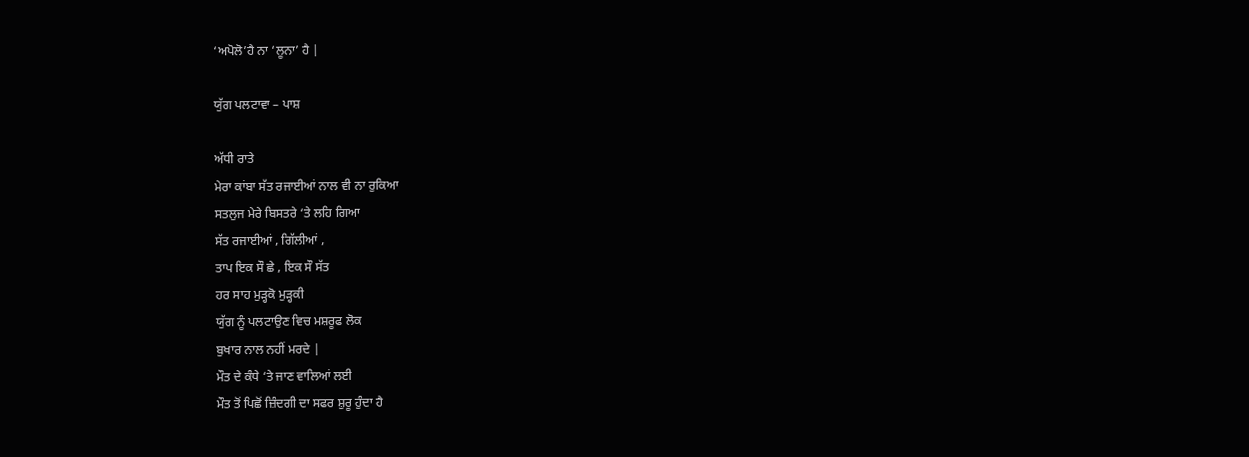‘ਅਪੋਲੋ’ਹੈ ਨਾ ‘ਲੂਨਾ’ ਹੈ |

ਯੁੱਗ ਪਲਟਾਵਾ – ਪਾਸ਼

ਅੱਧੀ ਰਾਤੇ
ਮੇਰਾ ਕਾਂਬਾ ਸੱਤ ਰਜਾਈਆਂ ਨਾਲ ਵੀ ਨਾ ਰੁਕਿਆ
ਸਤਲੁਜ ਮੇਰੇ ਬਿਸਤਰੇ ‘ਤੇ ਲਹਿ ਗਿਆ
ਸੱਤ ਰਜਾਈਆਂ , ਗਿੱਲੀਆਂ ,
ਤਾਪ ਇਕ ਸੌ ਛੇ , ਇਕ ਸੌ ਸੱਤ
ਹਰ ਸਾਹ ਮੁੜ੍ਹਕੋ ਮੁੜ੍ਹਕੀ
ਯੁੱਗ ਨੂੰ ਪਲਟਾਉਣ ਵਿਚ ਮਸ਼ਰੂਫ ਲੋਕ
ਬੁਖਾਰ ਨਾਲ ਨਹੀਂ ਮਰਦੇ |
ਮੌਤ ਦੇ ਕੰਧੇ ‘ਤੇ ਜਾਣ ਵਾਲਿਆਂ ਲਈ
ਮੌਤ ਤੋਂ ਪਿਛੋਂ ਜ਼ਿੰਦਗੀ ਦਾ ਸਫਰ ਸ਼ੁਰੂ ਹੁੰਦਾ ਹੈ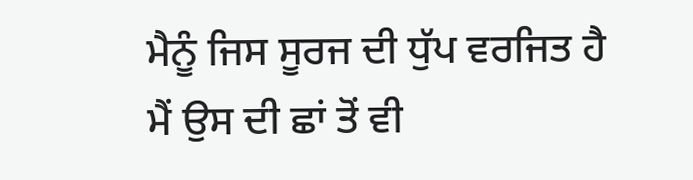ਮੈਨੂੰ ਜਿਸ ਸੂਰਜ ਦੀ ਧੁੱਪ ਵਰਜਿਤ ਹੈ
ਮੈਂ ਉਸ ਦੀ ਛਾਂ ਤੋਂ ਵੀ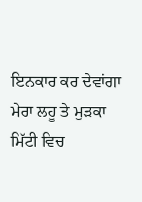ਇਨਕਾਰ ਕਰ ਦੇਵਾਂਗਾ
ਮੇਰਾ ਲਹੂ ਤੇ ਮੁੜਕਾ ਮਿੱਟੀ ਵਿਚ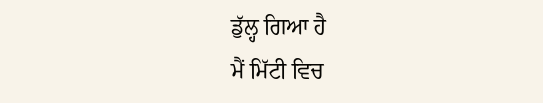ਡੁੱਲ੍ਹ ਗਿਆ ਹੈ
ਮੈਂ ਮਿੱਟੀ ਵਿਚ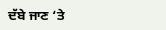ਦੱਬੇ ਜਾਣ ‘ਤੇ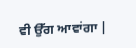ਵੀ ਉੱਗ ਆਵਾਂਗਾ |